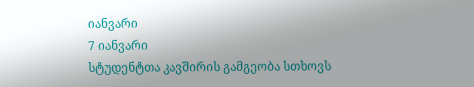იანვარი
7 იანვარი
სტუდენტთა კავშირის გამგეობა სთხოვს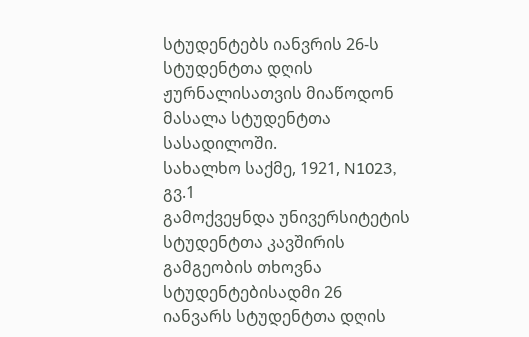სტუდენტებს იანვრის 26-ს სტუდენტთა დღის ჟურნალისათვის მიაწოდონ მასალა სტუდენტთა სასადილოში.
სახალხო საქმე, 1921, N1023, გვ.1
გამოქვეყნდა უნივერსიტეტის სტუდენტთა კავშირის გამგეობის თხოვნა სტუდენტებისადმი 26 იანვარს სტუდენტთა დღის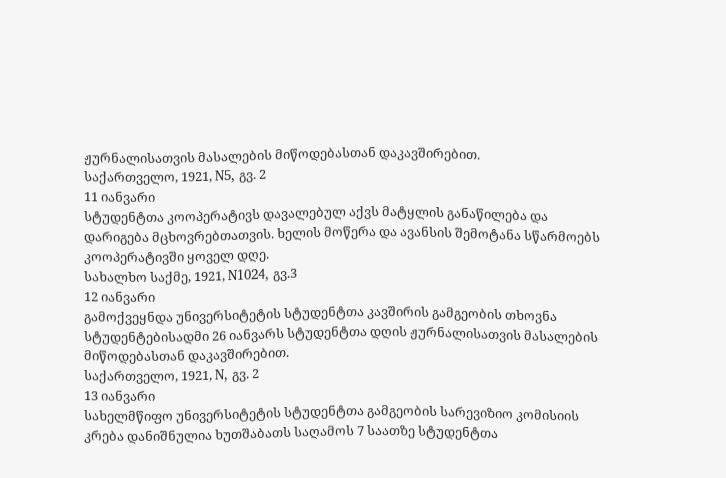ჟურნალისათვის მასალების მიწოდებასთან დაკავშირებით.
საქართველო, 1921, N5, გვ. 2
11 იანვარი
სტუდენტთა კოოპერატივს დავალებულ აქვს მატყლის განაწილება და დარიგება მცხოვრებთათვის. ხელის მოწერა და ავანსის შემოტანა სწარმოებს კოოპერატივში ყოველ დღე.
სახალხო საქმე, 1921, N1024, გვ.3
12 იანვარი
გამოქვეყნდა უნივერსიტეტის სტუდენტთა კავშირის გამგეობის თხოვნა სტუდენტებისადმი 26 იანვარს სტუდენტთა დღის ჟურნალისათვის მასალების მიწოდებასთან დაკავშირებით.
საქართველო, 1921, N, გვ. 2
13 იანვარი
სახელმწიფო უნივერსიტეტის სტუდენტთა გამგეობის სარევიზიო კომისიის კრება დანიშნულია ხუთშაბათს საღამოს 7 საათზე სტუდენტთა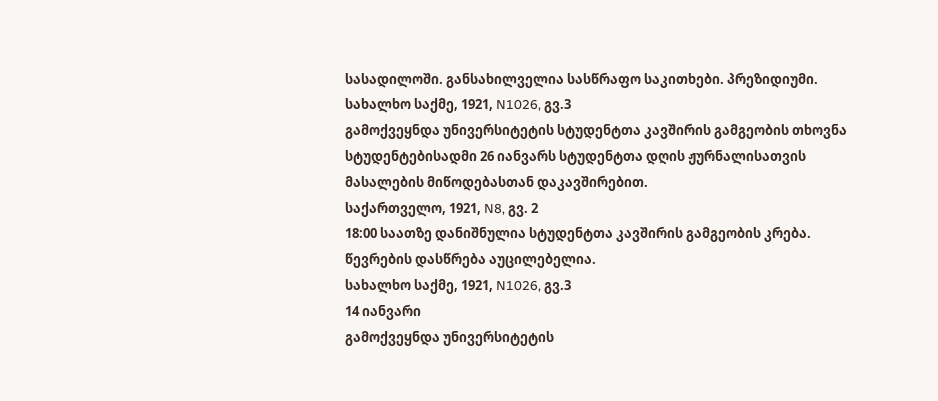სასადილოში. განსახილველია სასწრაფო საკითხები. პრეზიდიუმი.
სახალხო საქმე, 1921, N1026, გვ.3
გამოქვეყნდა უნივერსიტეტის სტუდენტთა კავშირის გამგეობის თხოვნა სტუდენტებისადმი 26 იანვარს სტუდენტთა დღის ჟურნალისათვის მასალების მიწოდებასთან დაკავშირებით.
საქართველო, 1921, N8, გვ. 2
18:00 საათზე დანიშნულია სტუდენტთა კავშირის გამგეობის კრება. წევრების დასწრება აუცილებელია.
სახალხო საქმე, 1921, N1026, გვ.3
14 იანვარი
გამოქვეყნდა უნივერსიტეტის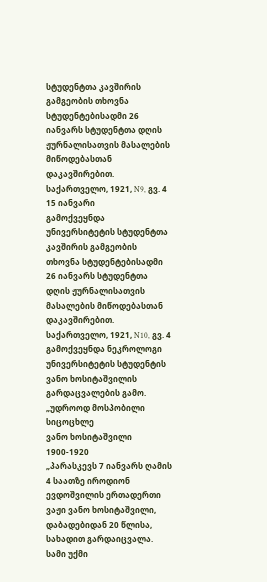სტუდენტთა კავშირის გამგეობის თხოვნა სტუდენტებისადმი 26 იანვარს სტუდენტთა დღის ჟურნალისათვის მასალების მიწოდებასთან დაკავშირებით.
საქართველო, 1921, N9, გვ. 4
15 იანვარი
გამოქვეყნდა უნივერსიტეტის სტუდენტთა კავშირის გამგეობის თხოვნა სტუდენტებისადმი 26 იანვარს სტუდენტთა დღის ჟურნალისათვის მასალების მიწოდებასთან დაკავშირებით.
საქართველო, 1921, N10, გვ. 4
გამოქვეყნდა ნეკროლოგი უნივერსიტეტის სტუდენტის ვანო ხოსიტაშვილის გარდაცვალების გამო.
„უდროოდ მოსპობილი სიცოცხლე
ვანო ხოსიტაშვილი 1900-1920
„პარასკევს 7 იანვარს ღამის 4 საათზე იროდიონ ევდოშვილის ერთადერთი ვაჟი ვანო ხოსიტაშვილი, დაბადებიდან 20 წლისა, სახადით გარდაიცვალა. სამი უქმი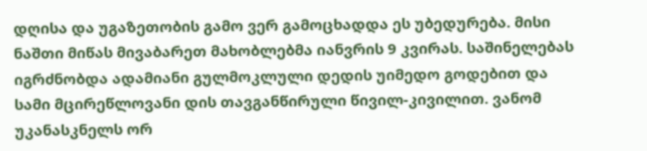დღისა და უგაზეთობის გამო ვერ გამოცხადდა ეს უბედურება. მისი ნაშთი მიწას მივაბარეთ მახობლებმა იანვრის 9 კვირას. საშინელებას იგრძნობდა ადამიანი გულმოკლული დედის უიმედო გოდებით და სამი მცირეწლოვანი დის თავგანწირული წივილ-კივილით. ვანომ უკანასკნელს ორ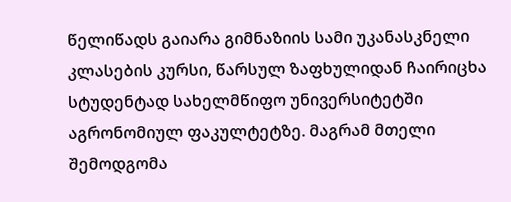წელიწადს გაიარა გიმნაზიის სამი უკანასკნელი კლასების კურსი, წარსულ ზაფხულიდან ჩაირიცხა სტუდენტად სახელმწიფო უნივერსიტეტში აგრონომიულ ფაკულტეტზე. მაგრამ მთელი შემოდგომა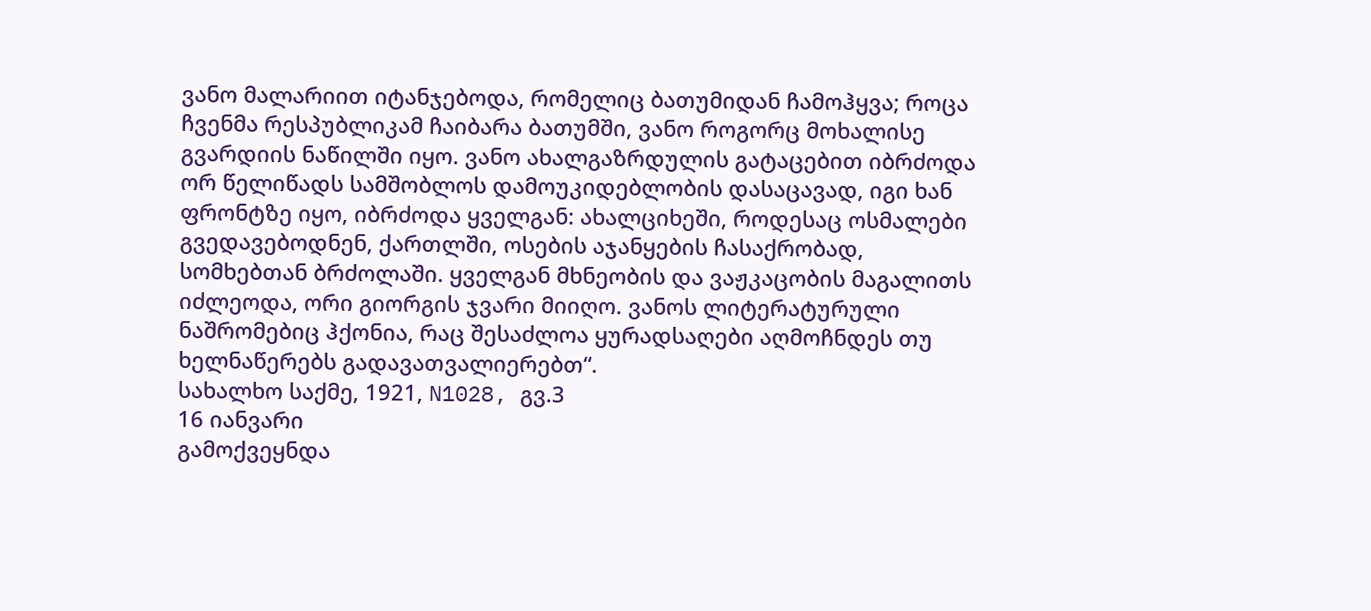ვანო მალარიით იტანჯებოდა, რომელიც ბათუმიდან ჩამოჰყვა; როცა ჩვენმა რესპუბლიკამ ჩაიბარა ბათუმში, ვანო როგორც მოხალისე გვარდიის ნაწილში იყო. ვანო ახალგაზრდულის გატაცებით იბრძოდა ორ წელიწადს სამშობლოს დამოუკიდებლობის დასაცავად, იგი ხან ფრონტზე იყო, იბრძოდა ყველგან: ახალციხეში, როდესაც ოსმალები გვედავებოდნენ, ქართლში, ოსების აჯანყების ჩასაქრობად, სომხებთან ბრძოლაში. ყველგან მხნეობის და ვაჟკაცობის მაგალითს იძლეოდა, ორი გიორგის ჯვარი მიიღო. ვანოს ლიტერატურული ნაშრომებიც ჰქონია, რაც შესაძლოა ყურადსაღები აღმოჩნდეს თუ ხელნაწერებს გადავათვალიერებთ“.
სახალხო საქმე, 1921, N1028, გვ.3
16 იანვარი
გამოქვეყნდა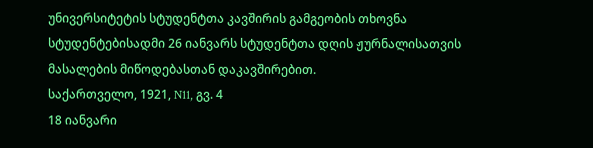უნივერსიტეტის სტუდენტთა კავშირის გამგეობის თხოვნა სტუდენტებისადმი 26 იანვარს სტუდენტთა დღის ჟურნალისათვის მასალების მიწოდებასთან დაკავშირებით.
საქართველო, 1921, N11, გვ. 4
18 იანვარი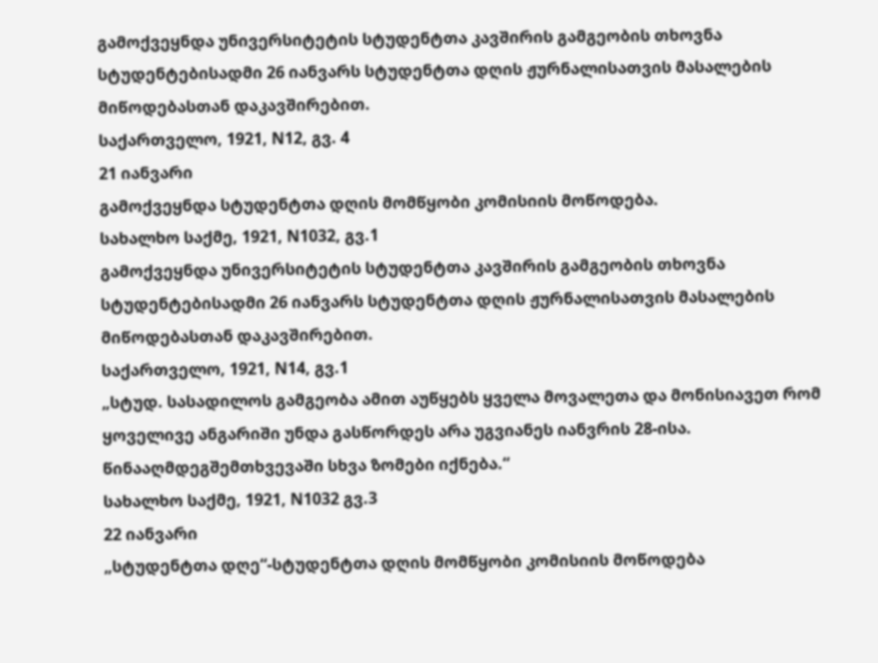გამოქვეყნდა უნივერსიტეტის სტუდენტთა კავშირის გამგეობის თხოვნა სტუდენტებისადმი 26 იანვარს სტუდენტთა დღის ჟურნალისათვის მასალების მიწოდებასთან დაკავშირებით.
საქართველო, 1921, N12, გვ. 4
21 იანვარი
გამოქვეყნდა სტუდენტთა დღის მომწყობი კომისიის მოწოდება.
სახალხო საქმე, 1921, N1032, გვ.1
გამოქვეყნდა უნივერსიტეტის სტუდენტთა კავშირის გამგეობის თხოვნა სტუდენტებისადმი 26 იანვარს სტუდენტთა დღის ჟურნალისათვის მასალების მიწოდებასთან დაკავშირებით.
საქართველო, 1921, N14, გვ.1
„სტუდ. სასადილოს გამგეობა ამით აუწყებს ყველა მოვალეთა და მონისიავეთ რომ ყოველივე ანგარიში უნდა გასწორდეს არა უგვიანეს იანვრის 28-ისა. წინააღმდეგშემთხვევაში სხვა ზომები იქნება.“
სახალხო საქმე, 1921, N1032 გვ.3
22 იანვარი
„სტუდენტთა დღე“-სტუდენტთა დღის მომწყობი კომისიის მოწოდება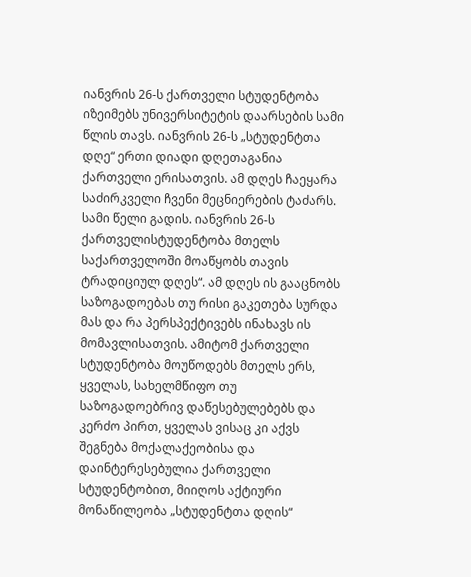იანვრის 26-ს ქართველი სტუდენტობა იზეიმებს უნივერსიტეტის დაარსების სამი წლის თავს. იანვრის 26-ს „სტუდენტთა დღე“ ერთი დიადი დღეთაგანია ქართველი ერისათვის. ამ დღეს ჩაეყარა საძირკველი ჩვენი მეცნიერების ტაძარს.
სამი წელი გადის. იანვრის 26-ს ქართველისტუდენტობა მთელს საქართველოში მოაწყობს თავის ტრადიციულ დღეს“. ამ დღეს ის გააცნობს საზოგადოებას თუ რისი გაკეთება სურდა მას და რა პერსპექტივებს ინახავს ის მომავლისათვის. ამიტომ ქართველი სტუდენტობა მოუწოდებს მთელს ერს, ყველას, სახელმწიფო თუ საზოგადოებრივ დაწესებულებებს და კერძო პირთ, ყველას ვისაც კი აქვს შეგნება მოქალაქეობისა და დაინტერესებულია ქართველი სტუდენტობით, მიიღოს აქტიური მონაწილეობა „სტუდენტთა დღის“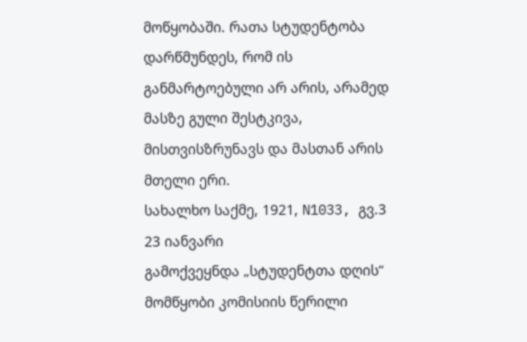მოწყობაში. რათა სტუდენტობა დარწმუნდეს, რომ ის განმარტოებული არ არის, არამედ მასზე გული შესტკივა, მისთვისზრუნავს და მასთან არის მთელი ერი.
სახალხო საქმე, 1921, N1033, გვ.3
23 იანვარი
გამოქვეყნდა „სტუდენტთა დღის“ მომწყობი კომისიის წერილი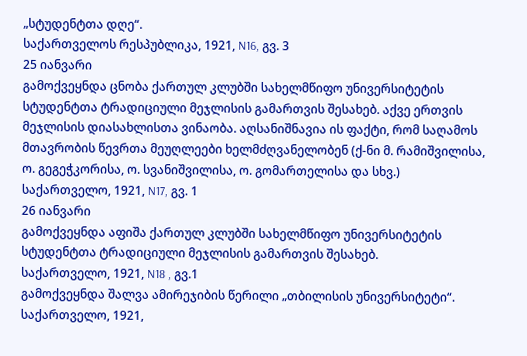„სტუდენტთა დღე“.
საქართველოს რესპუბლიკა, 1921, N16, გვ. 3
25 იანვარი
გამოქვეყნდა ცნობა ქართულ კლუბში სახელმწიფო უნივერსიტეტის სტუდენტთა ტრადიციული მეჯლისის გამართვის შესახებ. აქვე ერთვის მეჯლისის დიასახლისთა ვინაობა. აღსანიშნავია ის ფაქტი, რომ საღამოს მთავრობის წევრთა მეუღლეები ხელმძღვანელობენ (ქ-ნი მ. რამიშვილისა, ო. გეგეჭკორისა, ო. სვანიშვილისა, ო. გომართელისა და სხვ.)
საქართველო, 1921, N17, გვ. 1
26 იანვარი
გამოქვეყნდა აფიშა ქართულ კლუბში სახელმწიფო უნივერსიტეტის სტუდენტთა ტრადიციული მეჯლისის გამართვის შესახებ.
საქართველო, 1921, N18 , გვ.1
გამოქვეყნდა შალვა ამირეჯიბის წერილი „თბილისის უნივერსიტეტი“.
საქართველო, 1921,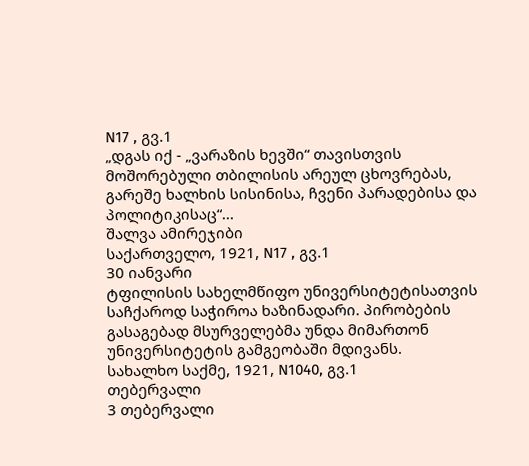N17 , გვ.1
„დგას იქ - „ვარაზის ხევში“ თავისთვის მოშორებული თბილისის არეულ ცხოვრებას, გარეშე ხალხის სისინისა, ჩვენი პარადებისა და პოლიტიკისაც“...
შალვა ამირეჯიბი
საქართველო, 1921, N17 , გვ.1
30 იანვარი
ტფილისის სახელმწიფო უნივერსიტეტისათვის საჩქაროდ საჭიროა ხაზინადარი. პირობების გასაგებად მსურველებმა უნდა მიმართონ უნივერსიტეტის გამგეობაში მდივანს.
სახალხო საქმე, 1921, N1040, გვ.1
თებერვალი
3 თებერვალი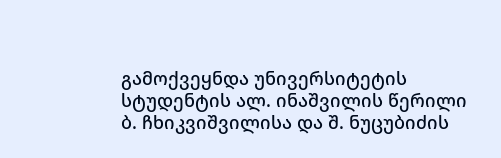გამოქვეყნდა უნივერსიტეტის სტუდენტის ალ. ინაშვილის წერილი ბ. ჩხიკვიშვილისა და შ. ნუცუბიძის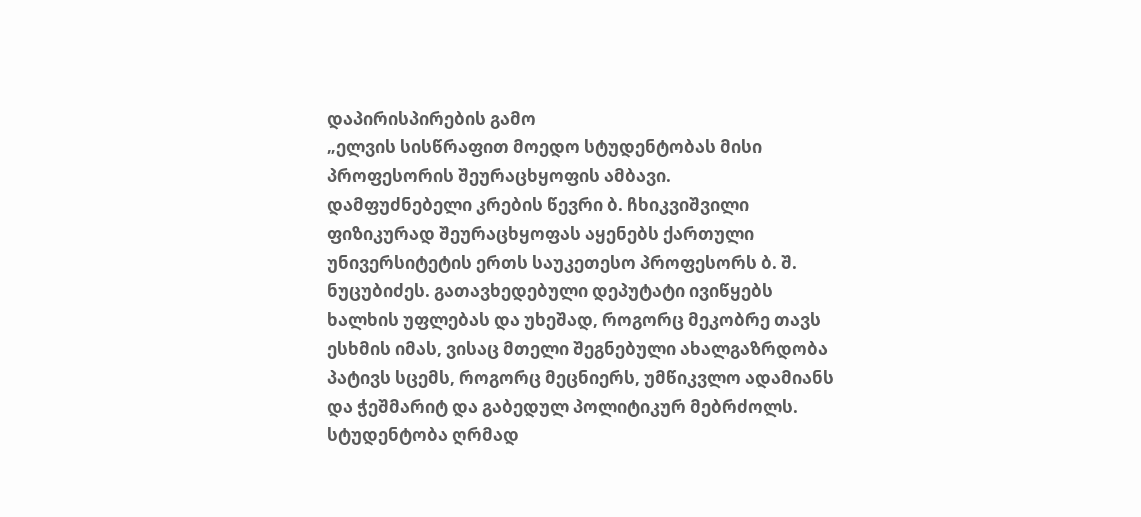დაპირისპირების გამო
„ელვის სისწრაფით მოედო სტუდენტობას მისი პროფესორის შეურაცხყოფის ამბავი.
დამფუძნებელი კრების წევრი ბ. ჩხიკვიშვილი ფიზიკურად შეურაცხყოფას აყენებს ქართული უნივერსიტეტის ერთს საუკეთესო პროფესორს ბ. შ. ნუცუბიძეს. გათავხედებული დეპუტატი ივიწყებს ხალხის უფლებას და უხეშად, როგორც მეკობრე თავს ესხმის იმას, ვისაც მთელი შეგნებული ახალგაზრდობა პატივს სცემს, როგორც მეცნიერს, უმწიკვლო ადამიანს და ჭეშმარიტ და გაბედულ პოლიტიკურ მებრძოლს. სტუდენტობა ღრმად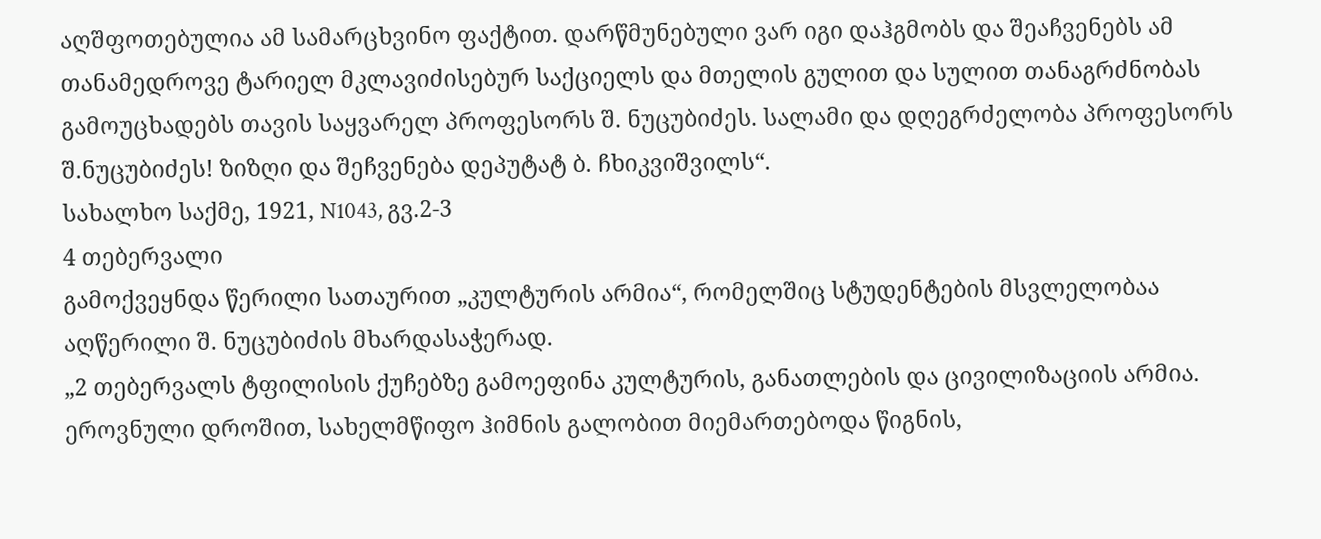აღშფოთებულია ამ სამარცხვინო ფაქტით. დარწმუნებული ვარ იგი დაჰგმობს და შეაჩვენებს ამ თანამედროვე ტარიელ მკლავიძისებურ საქციელს და მთელის გულით და სულით თანაგრძნობას გამოუცხადებს თავის საყვარელ პროფესორს შ. ნუცუბიძეს. სალამი და დღეგრძელობა პროფესორს შ.ნუცუბიძეს! ზიზღი და შეჩვენება დეპუტატ ბ. ჩხიკვიშვილს“.
სახალხო საქმე, 1921, N1043, გვ.2-3
4 თებერვალი
გამოქვეყნდა წერილი სათაურით „კულტურის არმია“, რომელშიც სტუდენტების მსვლელობაა აღწერილი შ. ნუცუბიძის მხარდასაჭერად.
„2 თებერვალს ტფილისის ქუჩებზე გამოეფინა კულტურის, განათლების და ცივილიზაციის არმია. ეროვნული დროშით, სახელმწიფო ჰიმნის გალობით მიემართებოდა წიგნის,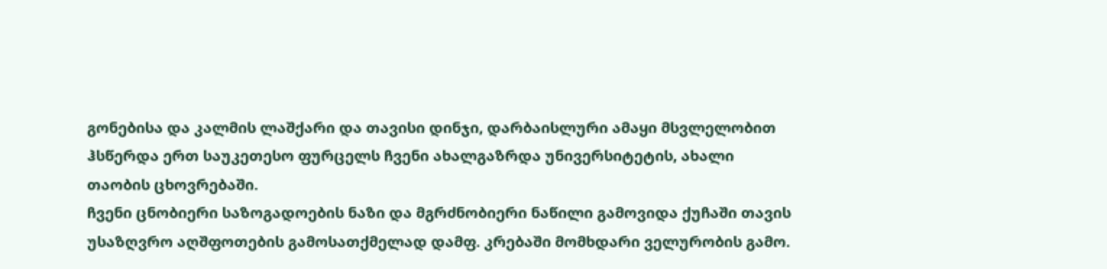გონებისა და კალმის ლაშქარი და თავისი დინჯი, დარბაისლური ამაყი მსვლელობით ჰსწერდა ერთ საუკეთესო ფურცელს ჩვენი ახალგაზრდა უნივერსიტეტის, ახალი თაობის ცხოვრებაში.
ჩვენი ცნობიერი საზოგადოების ნაზი და მგრძნობიერი ნაწილი გამოვიდა ქუჩაში თავის უსაზღვრო აღშფოთების გამოსათქმელად დამფ. კრებაში მომხდარი ველურობის გამო.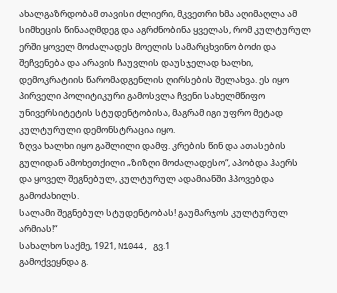ახალგაზრდობამ თავისი ძლიერი, მკვეთრი ხმა აღიმაღლა ამ სიმხეცის წინააღმდეგ და აგრძნობინა ყველას, რომ კულტურულ ერში ყოველ მოძალადეს მოელის სამარცხვინო ბოძი და შეჩვენება და არავის ჩაუვლის დაუსჯელად ხალხი, დემოკრატიის წარომადგენლის ღირსების შელახვა. ეს იყო პირველი პოლიტიკური გამოსვლა ჩვენი სახელმწიფო უნივერსიტეტის სტუდენტობისა, მაგრამ იგი უფრო მეტად კულტურული დემონსტრაცია იყო.
ზღვა ხალხი იყო გაშლილი დამფ. კრების წინ და ათასების გულიდან ამოხეთქილი „ზიზღი მოძალადესო“, აპობდა ჰაერს და ყოველ შეგნებულ, კულტურულ ადამიანში ჰპოვებდა გამოძახილს.
სალამი შეგნებულ სტუდენტობას! გაუმარჯოს კულტურულ არმიას!“
სახალხო საქმე, 1921, N1044, გვ.1
გამოქვეყნდა გ.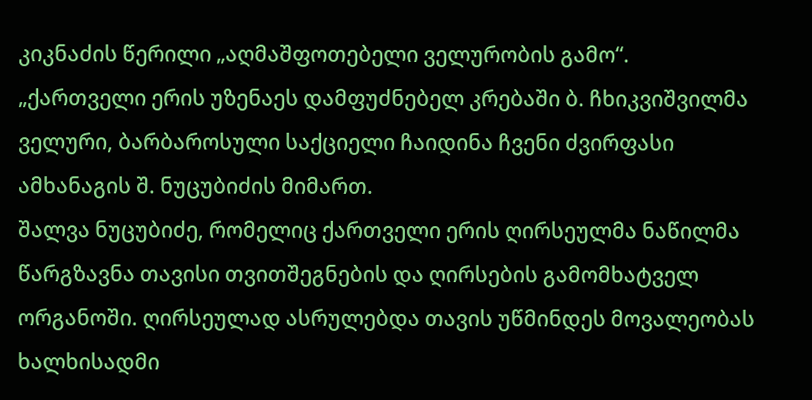კიკნაძის წერილი „აღმაშფოთებელი ველურობის გამო“.
„ქართველი ერის უზენაეს დამფუძნებელ კრებაში ბ. ჩხიკვიშვილმა ველური, ბარბაროსული საქციელი ჩაიდინა ჩვენი ძვირფასი ამხანაგის შ. ნუცუბიძის მიმართ.
შალვა ნუცუბიძე, რომელიც ქართველი ერის ღირსეულმა ნაწილმა წარგზავნა თავისი თვითშეგნების და ღირსების გამომხატველ ორგანოში. ღირსეულად ასრულებდა თავის უწმინდეს მოვალეობას ხალხისადმი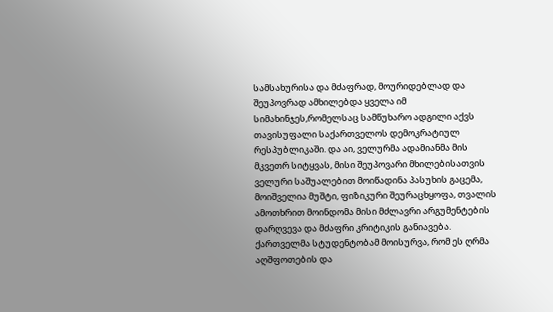სამსახურისა და მძაფრად, მოურიდებლად და შეუპოვრად ამხილებდა ყველა იმ სიმახინჯეს,რომელსაც სამწუხარო ადგილი აქვს თავისუფალი საქართველოს დემოკრატიულ რესპუბლიკაში. და აი, ველურმა ადამიანმა მის მკვეთრ სიტყვას, მისი შეუპოვარი მხილებისათვის ველური საშუალებით მოიწადინა პასუხის გაცემა, მოიშველია მუშტი, ფიზიკური შეურაცხყოფა, თვალის ამოთხრით მოინდომა მისი მძლავრი არგუმენტების დარღვევა და მძაფრი კრიტიკის განიავება.
ქართველმა სტუდენტობამ მოისურვა, რომ ეს ღრმა აღშფოთების და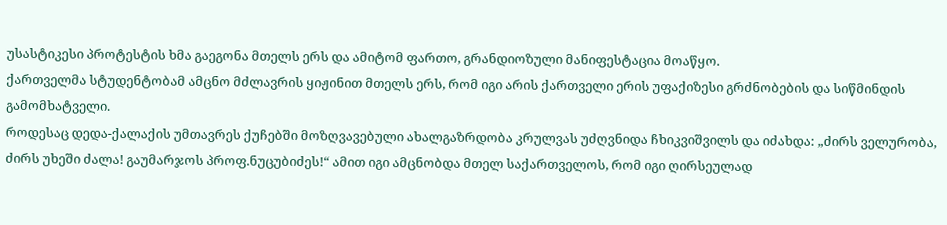უსასტიკესი პროტესტის ხმა გაეგონა მთელს ერს და ამიტომ ფართო, გრანდიოზული მანიფესტაცია მოაწყო.
ქართველმა სტუდენტობამ ამცნო მძლავრის ყიჟინით მთელს ერს, რომ იგი არის ქართველი ერის უფაქიზესი გრძნობების და სიწმინდის გამომხატველი.
როდესაც დედა-ქალაქის უმთავრეს ქუჩებში მოზღვავებული ახალგაზრდობა კრულვას უძღვნიდა ჩხიკვიშვილს და იძახდა: „ძირს ველურობა, ძირს უხეში ძალა! გაუმარჯოს პროფ.ნუცუბიძეს!“ ამით იგი ამცნობდა მთელ საქართველოს, რომ იგი ღირსეულად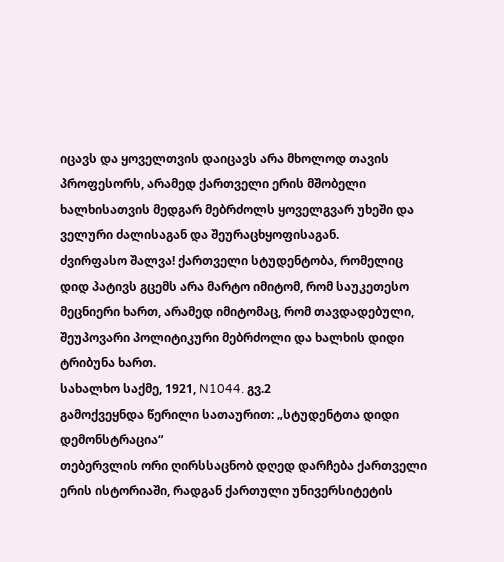იცავს და ყოველთვის დაიცავს არა მხოლოდ თავის პროფესორს, არამედ ქართველი ერის მშობელი ხალხისათვის მედგარ მებრძოლს ყოველგვარ უხეში და ველური ძალისაგან და შეურაცხყოფისაგან.
ძვირფასო შალვა! ქართველი სტუდენტობა, რომელიც დიდ პატივს გცემს არა მარტო იმიტომ, რომ საუკეთესო მეცნიერი ხართ, არამედ იმიტომაც, რომ თავდადებული, შეუპოვარი პოლიტიკური მებრძოლი და ხალხის დიდი ტრიბუნა ხართ.
სახალხო საქმე, 1921, N1044. გვ.2
გამოქვეყნდა წერილი სათაურით: „სტუდენტთა დიდი დემონსტრაცია“
თებერვლის ორი ღირსსაცნობ დღედ დარჩება ქართველი ერის ისტორიაში, რადგან ქართული უნივერსიტეტის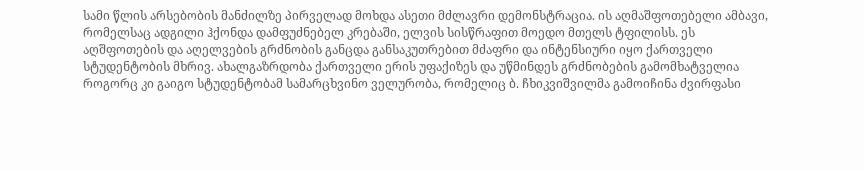სამი წლის არსებობის მანძილზე პირველად მოხდა ასეთი მძლავრი დემონსტრაცია. ის აღმაშფოთებელი ამბავი, რომელსაც ადგილი ჰქონდა დამფუძნებელ კრებაში, ელვის სისწრაფით მოედო მთელს ტფილისს. ეს აღშფოთების და აღელვების გრძნობის განცდა განსაკუთრებით მძაფრი და ინტენსიური იყო ქართველი სტუდენტობის მხრივ. ახალგაზრდობა ქართველი ერის უფაქიზეს და უწმინდეს გრძნობების გამომხატველია როგორც კი გაიგო სტუდენტობამ სამარცხვინო ველურობა, რომელიც ბ. ჩხიკვიშვილმა გამოიჩინა ძვირფასი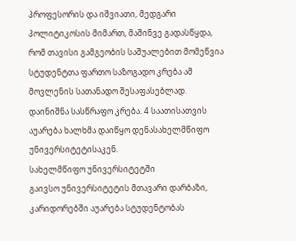პროფესორის და იშვიათი, მედგარი პოლიტიკოსის მიმართ, მაშინვე გადასწყდა, რომ თავისი გამგეობის საშუალებით მომეწვია სტუდენტთა ფართო საზოგადო კრება ამ მოვლენის სათანადო შესაფასებლად. დაინიშნა სასწრაფო კრება. 4 საათისათვის აუარება ხალხმა დაიწყო დენასახელმწიფო უნივერსიტეტისაკენ.
სახელმწიფო უნივერსიტეტში
გაივსო უნივერსიტეტის მთავარი დარბაზი, კარიდორებში აუარება სტუდენტობას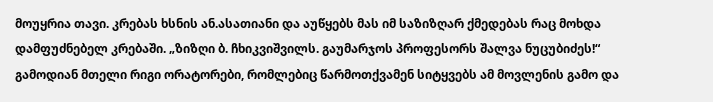მოუყრია თავი. კრებას ხსნის ან.ასათიანი და აუწყებს მას იმ საზიზღარ ქმედებას რაც მოხდა დამფუძნებელ კრებაში. „ზიზღი ბ. ჩხიკვიშვილს. გაუმარჯოს პროფესორს შალვა ნუცუბიძეს!“
გამოდიან მთელი რიგი ორატორები, რომლებიც წარმოთქვამენ სიტყვებს ამ მოვლენის გამო და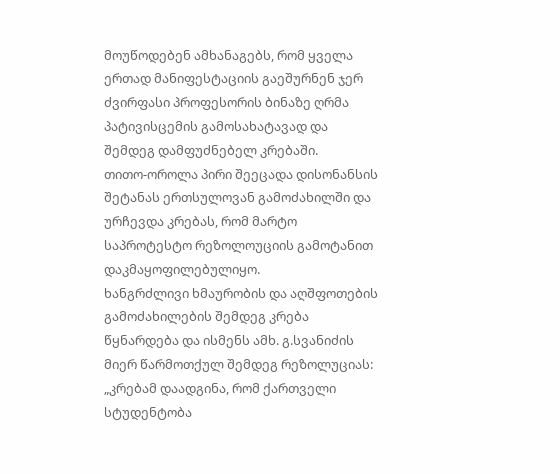მოუწოდებენ ამხანაგებს, რომ ყველა ერთად მანიფესტაციის გაეშურნენ ჯერ ძვირფასი პროფესორის ბინაზე ღრმა პატივისცემის გამოსახატავად და შემდეგ დამფუძნებელ კრებაში.
თითო-ოროლა პირი შეეცადა დისონანსის შეტანას ერთსულოვან გამოძახილში და ურჩევდა კრებას, რომ მარტო საპროტესტო რეზოლოუციის გამოტანით დაკმაყოფილებულიყო.
ხანგრძლივი ხმაურობის და აღშფოთების გამოძახილების შემდეგ კრება წყნარდება და ისმენს ამხ. გ.სვანიძის მიერ წარმოთქულ შემდეგ რეზოლუციას: „კრებამ დაადგინა, რომ ქართველი სტუდენტობა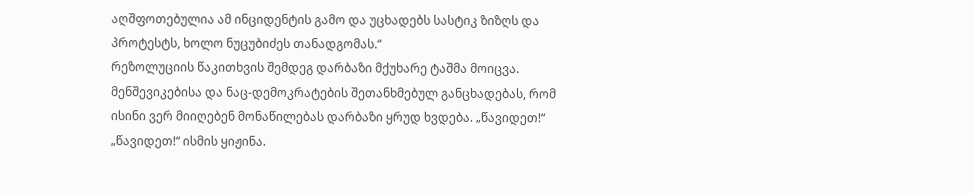აღშფოთებულია ამ ინციდენტის გამო და უცხადებს სასტიკ ზიზღს და პროტესტს, ხოლო ნუცუბიძეს თანადგომას.“
რეზოლუციის წაკითხვის შემდეგ დარბაზი მქუხარე ტაშმა მოიცვა.
მენშევიკებისა და ნაც-დემოკრატების შეთანხმებულ განცხადებას, რომ ისინი ვერ მიიღებენ მონაწილებას დარბაზი ყრუდ ხვდება. „წავიდეთ!“ „წავიდეთ!“ ისმის ყიჟინა.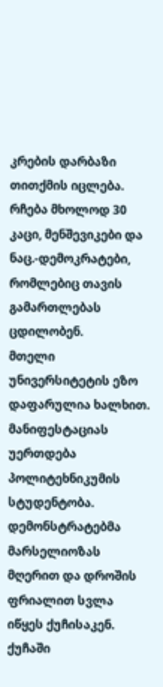კრების დარბაზი თითქმის იცლება. რჩება მხოლოდ 30 კაცი, მენშევიკები და ნაც.-დემოკრატები, რომლებიც თავის გამართლებას ცდილობენ.
მთელი უნივერსიტეტის ეზო დაფარულია ხალხით. მანიფესტაციას უერთდება პოლიტეხნიკუმის სტუდენტობა. დემონსტრატებმა მარსელიოზას მღერით და დროშის ფრიალით სვლა იწყეს ქუჩისაკენ.
ქუჩაში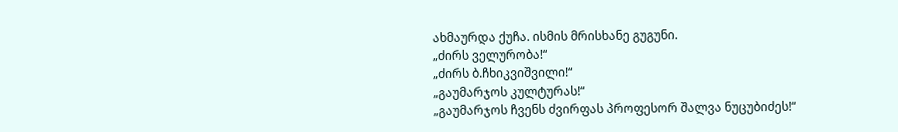ახმაურდა ქუჩა. ისმის მრისხანე გუგუნი.
„ძირს ველურობა!“
„ძირს ბ.ჩხიკვიშვილი!“
„გაუმარჯოს კულტურას!“
„გაუმარჯოს ჩვენს ძვირფას პროფესორ შალვა ნუცუბიძეს!“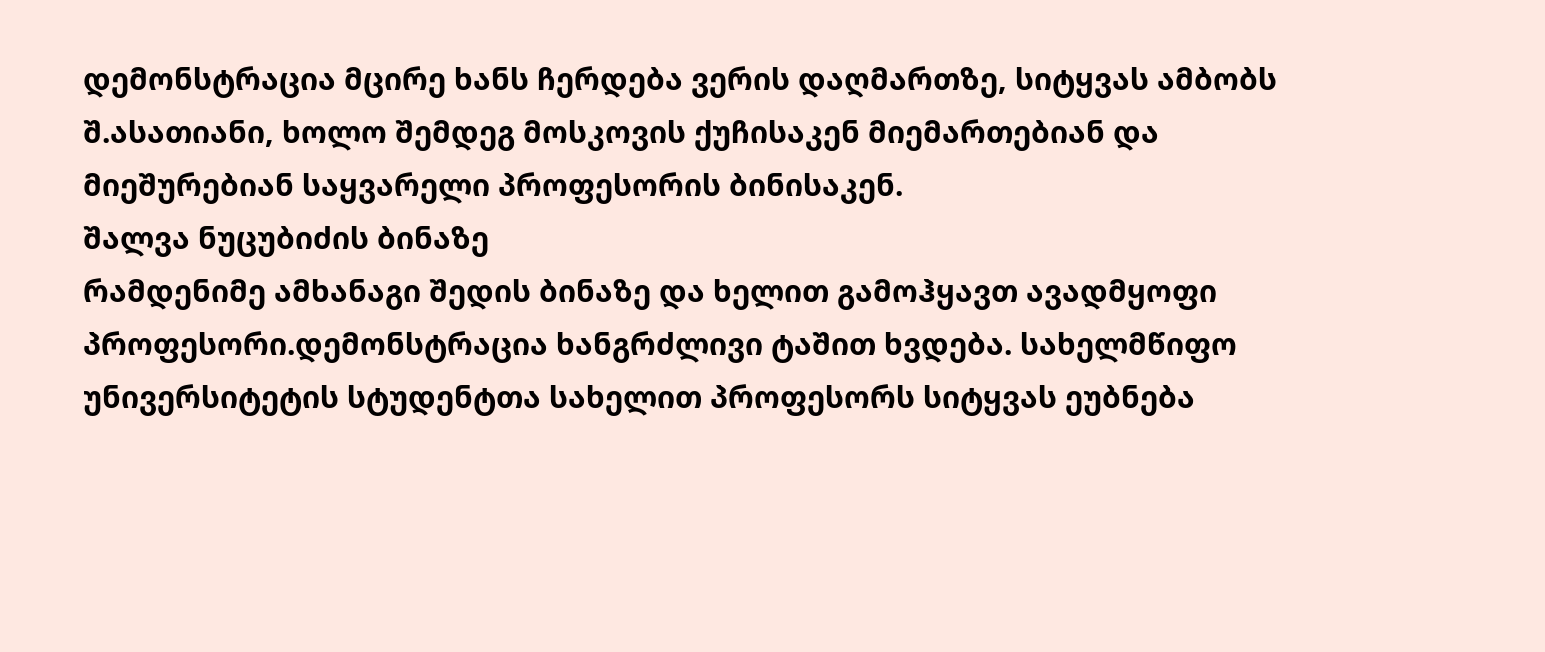დემონსტრაცია მცირე ხანს ჩერდება ვერის დაღმართზე, სიტყვას ამბობს შ.ასათიანი, ხოლო შემდეგ მოსკოვის ქუჩისაკენ მიემართებიან და მიეშურებიან საყვარელი პროფესორის ბინისაკენ.
შალვა ნუცუბიძის ბინაზე
რამდენიმე ამხანაგი შედის ბინაზე და ხელით გამოჰყავთ ავადმყოფი პროფესორი.დემონსტრაცია ხანგრძლივი ტაშით ხვდება. სახელმწიფო უნივერსიტეტის სტუდენტთა სახელით პროფესორს სიტყვას ეუბნება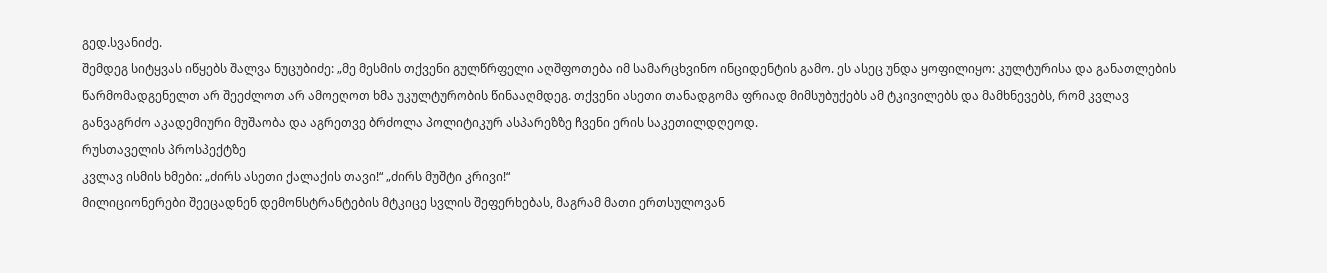გედ.სვანიძე.
შემდეგ სიტყვას იწყებს შალვა ნუცუბიძე: „მე მესმის თქვენი გულწრფელი აღშფოთება იმ სამარცხვინო ინციდენტის გამო. ეს ასეც უნდა ყოფილიყო: კულტურისა და განათლების წარმომადგენელთ არ შეეძლოთ არ ამოეღოთ ხმა უკულტურობის წინააღმდეგ. თქვენი ასეთი თანადგომა ფრიად მიმსუბუქებს ამ ტკივილებს და მამხნევებს, რომ კვლავ განვაგრძო აკადემიური მუშაობა და აგრეთვე ბრძოლა პოლიტიკურ ასპარეზზე ჩვენი ერის საკეთილდღეოდ.
რუსთაველის პროსპექტზე
კვლავ ისმის ხმები: „ძირს ასეთი ქალაქის თავი!“ „ძირს მუშტი კრივი!“
მილიციონერები შეეცადნენ დემონსტრანტების მტკიცე სვლის შეფერხებას, მაგრამ მათი ერთსულოვან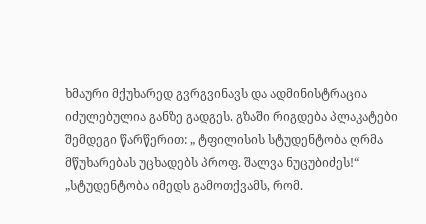ხმაური მქუხარედ გვრგვინავს და ადმინისტრაცია იძულებულია განზე გადგეს. გზაში რიგდება პლაკატები შემდეგი წარწერით: „ ტფილისის სტუდენტობა ღრმა მწუხარებას უცხადებს პროფ. შალვა ნუცუბიძეს!“ „სტუდენტობა იმედს გამოთქვამს, რომ.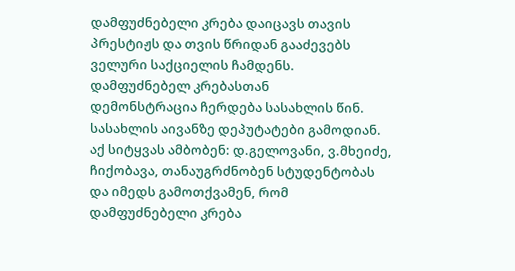დამფუძნებელი კრება დაიცავს თავის პრესტიჟს და თვის წრიდან გააძევებს ველური საქციელის ჩამდენს.
დამფუძნებელ კრებასთან
დემონსტრაცია ჩერდება სასახლის წინ. სასახლის აივანზე დეპუტატები გამოდიან.
აქ სიტყვას ამბობენ: დ.გელოვანი, ვ.მხეიძე, ჩიქობავა, თანაუგრძნობენ სტუდენტობას და იმედს გამოთქვამენ, რომ დამფუძნებელი კრება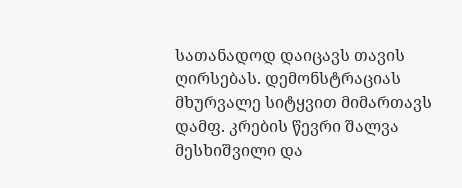სათანადოდ დაიცავს თავის ღირსებას. დემონსტრაციას მხურვალე სიტყვით მიმართავს დამფ. კრების წევრი შალვა მესხიშვილი და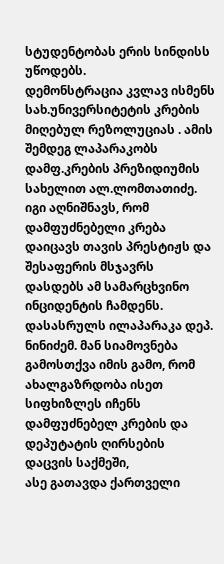სტუდენტობას ერის სინდისს უწოდებს.
დემონსტრაცია კვლავ ისმენს სახ.უნივერსიტეტის კრების მიღებულ რეზოლუციას . ამის შემდეგ ლაპარაკობს დამფ.კრების პრეზიდიუმის სახელით ალ.ლომთათიძე. იგი აღნიშნავს, რომ დამფუძნებელი კრება დაიცავს თავის პრესტიჟს და შესაფერის მსჯავრს დასდებს ამ სამარცხვინო ინციდენტის ჩამდენს. დასასრულს ილაპარაკა დეპ. ნინიძემ. მან სიამოვნება გამოსთქვა იმის გამო, რომ ახალგაზრდობა ისეთ სიფხიზლეს იჩენს დამფუძნებელ კრების და დეპუტატის ღირსების დაცვის საქმეში,
ასე გათავდა ქართველი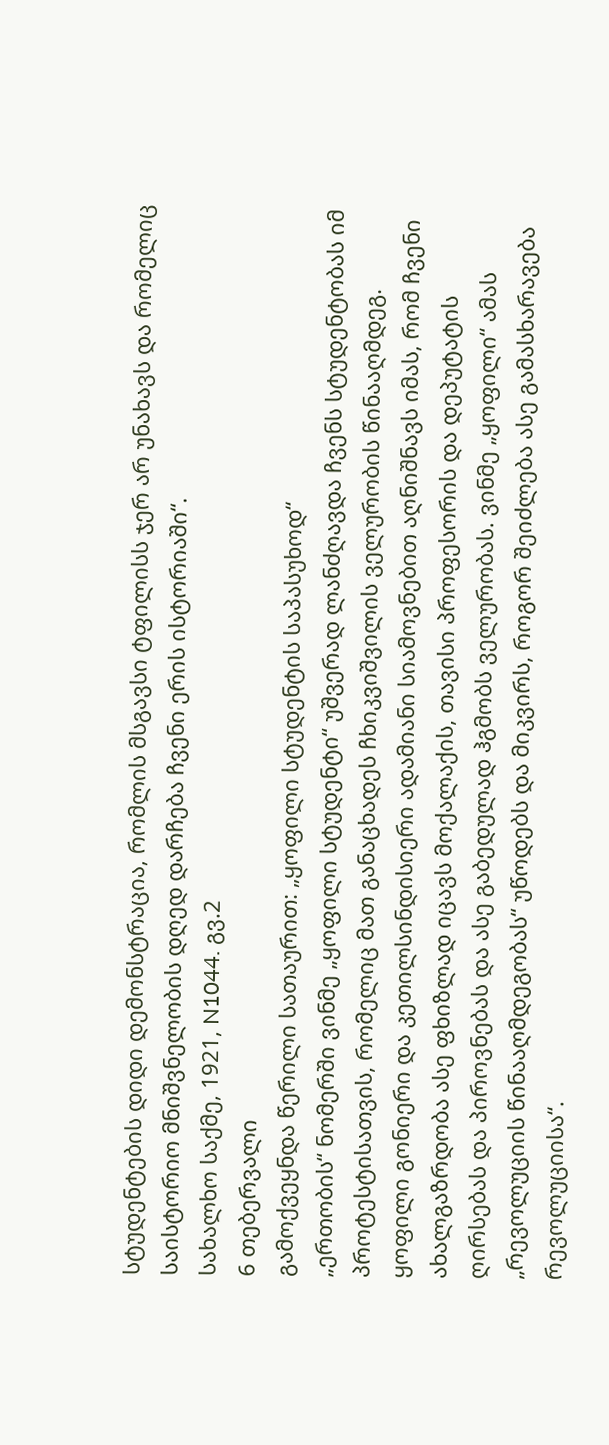სტუდენტების დიდი დემონსტრაცია, რომლის მსგავსი ტფილისს ჯერ არ უნახავს და რომელიც საისტორიო მნიშვნელობის დღედ დარჩება ჩვენი ერის ისტორიაში“.
სახალხო საქმე, 1921, N1044. გვ.2
6 თებერვალი
გამოქვეყნდა წერილი სათაურით: „ყოფილი სტუდენტის საპასუხოდ“
„ერთობის“ ნომერში ვინმე „ყოფილი სტუდენტი“ უშვერად ლანძღავდა ჩვენს სტუდენტობას იმ პროტესტისათვის, რომელიც მათ განაცხადეს ჩხიკვიშვილის ველურობის წინააღმდეგ. ყოფილი გონიერი და კეთილსინდისიერი ადამიანი სიამოვნებით აღნიშნავს იმას, რომ ჩვენი ახალგაზრდობა ასე ფხიზლად იცავს მოქალაქის, თავისი პროფესორის და დეპუტატის ღირსებას და პიროვნებას და ასე გაბედულად ჰგმობს ველურობას. ვინმე „ყოფილი“ ამას „რევოლუციის წინააღმდეგობას“ უწოდებს და მიკვირს, როგორ შეიძლება ასე გამასხარავება რევოლუციისა“.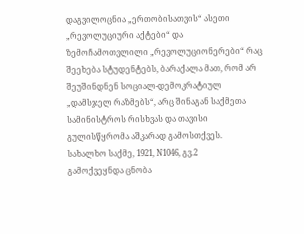დაგვილოცნია „ერთობისათვის“ ასეთი „რევოლუციური აქტები“ და ზემოჩამოთვლილი „რევოლუციონერები“ რაც შეეხება სტუდენტებს, ბარაქალა მათ, რომ არ შეუშინდნენ სოციალ-დემოკრატიულ „დამსჯელ რაზმებს“, არც შინაგან საქმეთა სამინისტროს რისხვას და თავისი გულისწყრომა აშკარად გამოსთქვეს.
სახალხო საქმე, 1921, N1046, გვ.2
გამოქვეყნდა ცნობა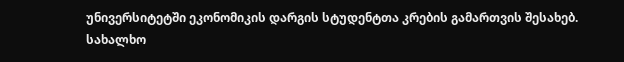უნივერსიტეტში ეკონომიკის დარგის სტუდენტთა კრების გამართვის შესახებ.
სახალხო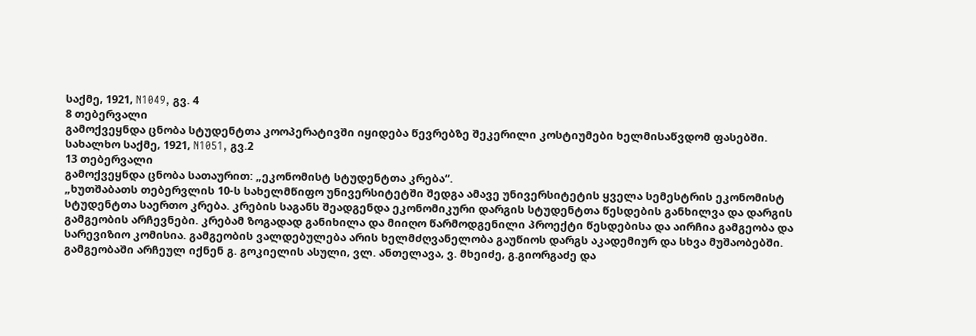საქმე, 1921, N1049, გვ. 4
8 თებერვალი
გამოქვეყნდა ცნობა სტუდენტთა კოოპერატივში იყიდება წევრებზე შეკერილი კოსტიუმები ხელმისაწვდომ ფასებში.
სახალხო საქმე, 1921, N1051, გვ.2
13 თებერვალი
გამოქვეყნდა ცნობა სათაურით: „ეკონომისტ სტუდენტთა კრება“.
„ხუთშაბათს თებერვლის 10-ს სახელმწიფო უნივერსიტეტში შედგა ამავე უნივერსიტეტის ყველა სემესტრის ეკონომისტ სტუდენტთა საერთო კრება. კრების საგანს შეადგენდა ეკონომიკური დარგის სტუდენტთა წესდების განხილვა და დარგის გამგეობის არჩევნები. კრებამ ზოგადად განიხილა და მიიღო წარმოდგენილი პროექტი წესდებისა და აირჩია გამგეობა და სარევიზიო კომისია. გამგეობის ვალდებულება არის ხელმძღვანელობა გაუწიოს დარგს აკადემიურ და სხვა მუშაობებში. გამგეობაში არჩეულ იქნენ გ. გოკიელის ასული, ვლ. ანთელავა, ვ. მხეიძე, გ.გიორგაძე და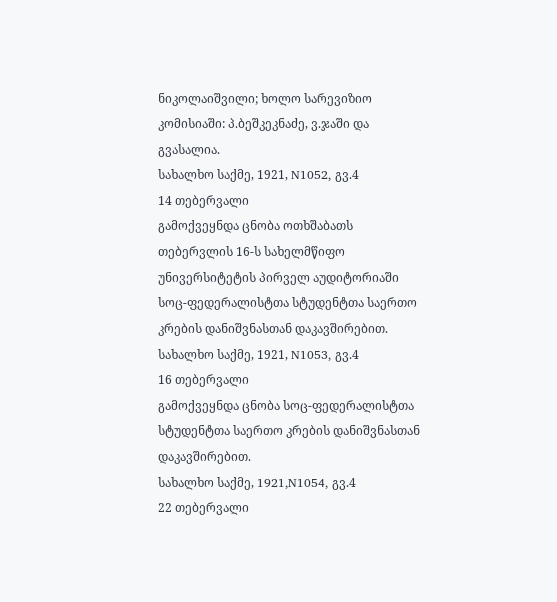ნიკოლაიშვილი; ხოლო სარევიზიო კომისიაში: პ.ბეშკეკნაძე, ვ.ჯაში და გვასალია.
სახალხო საქმე, 1921, N1052, გვ.4
14 თებერვალი
გამოქვეყნდა ცნობა ოთხშაბათს თებერვლის 16-ს სახელმწიფო უნივერსიტეტის პირველ აუდიტორიაში სოც-ფედერალისტთა სტუდენტთა საერთო კრების დანიშვნასთან დაკავშირებით.
სახალხო საქმე, 1921, N1053, გვ.4
16 თებერვალი
გამოქვეყნდა ცნობა სოც-ფედერალისტთა სტუდენტთა საერთო კრების დანიშვნასთან დაკავშირებით.
სახალხო საქმე, 1921,N1054, გვ.4
22 თებერვალი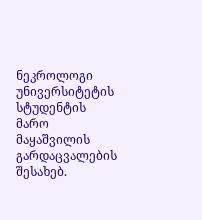ნეკროლოგი უნივერსიტეტის სტუდენტის მარო მაყაშვილის გარდაცვალების შესახებ.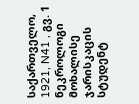საქართველო, 1921, N41 , გვ. 1
ნეკროლოგი მოხალისე ჯარისკაცის სტუდენტ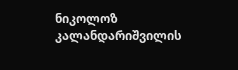ნიკოლოზ კალანდარიშვილის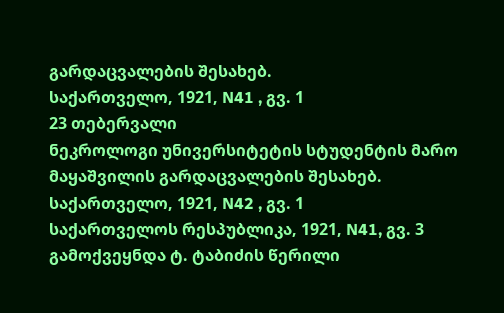გარდაცვალების შესახებ.
საქართველო, 1921, N41 , გვ. 1
23 თებერვალი
ნეკროლოგი უნივერსიტეტის სტუდენტის მარო მაყაშვილის გარდაცვალების შესახებ.
საქართველო, 1921, N42 , გვ. 1
საქართველოს რესპუბლიკა, 1921, N41, გვ. 3
გამოქვეყნდა ტ. ტაბიძის წერილი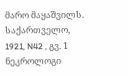მარო მაყაშვილს.
საქართველო, 1921, N42 , გვ. 1
ნეკროლოგი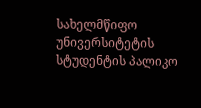სახელმწიფო უნივერსიტეტის სტუდენტის პალიკო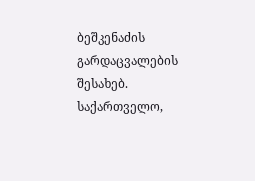ბეშკენაძის გარდაცვალების შესახებ.
საქართველო,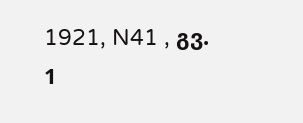1921, N41 , გვ. 1